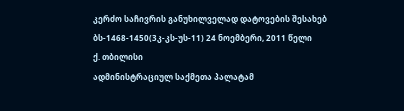კერძო საჩივრის განუხილველად დატოვების შესახებ
ბს-1468-1450(3კ-კს-უს-11) 24 ნოემბერი, 2011 წელი
ქ. თბილისი
ადმინისტრაციულ საქმეთა პალატამ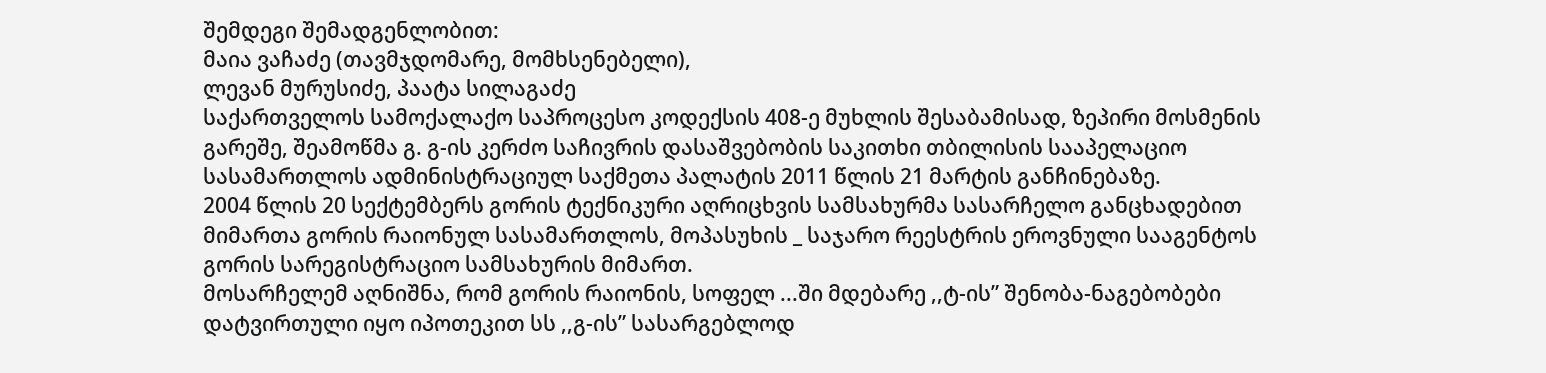შემდეგი შემადგენლობით:
მაია ვაჩაძე (თავმჯდომარე, მომხსენებელი),
ლევან მურუსიძე, პაატა სილაგაძე
საქართველოს სამოქალაქო საპროცესო კოდექსის 408-ე მუხლის შესაბამისად, ზეპირი მოსმენის გარეშე, შეამოწმა გ. გ-ის კერძო საჩივრის დასაშვებობის საკითხი თბილისის სააპელაციო სასამართლოს ადმინისტრაციულ საქმეთა პალატის 2011 წლის 21 მარტის განჩინებაზე.
2004 წლის 20 სექტემბერს გორის ტექნიკური აღრიცხვის სამსახურმა სასარჩელო განცხადებით მიმართა გორის რაიონულ სასამართლოს, მოპასუხის _ საჯარო რეესტრის ეროვნული სააგენტოს გორის სარეგისტრაციო სამსახურის მიმართ.
მოსარჩელემ აღნიშნა, რომ გორის რაიონის, სოფელ ...ში მდებარე ,,ტ-ის” შენობა-ნაგებობები დატვირთული იყო იპოთეკით სს ,,გ-ის” სასარგებლოდ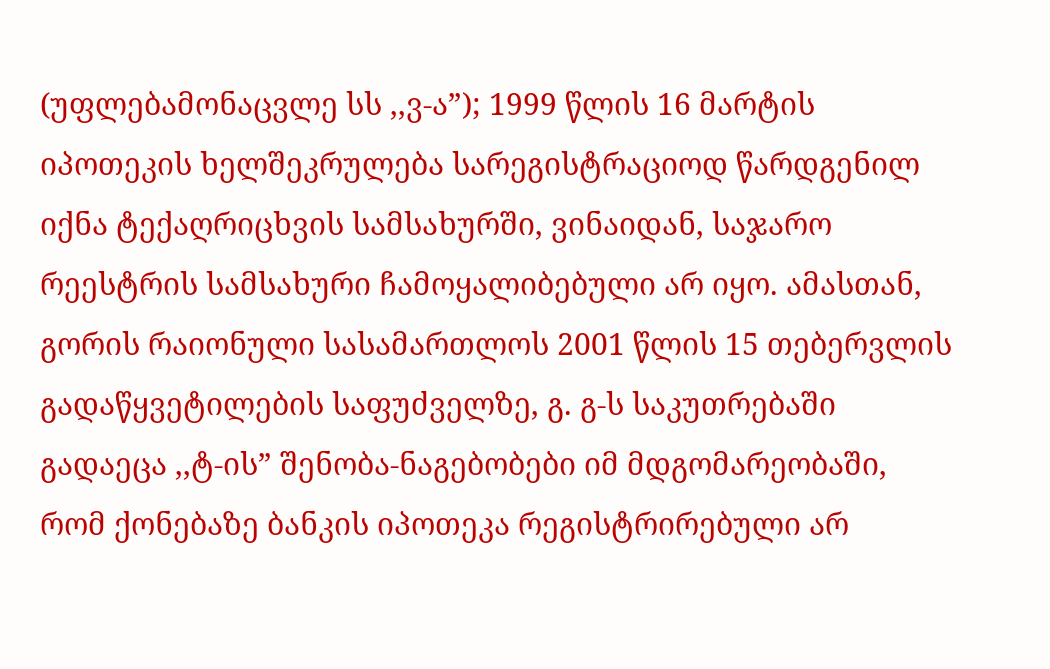(უფლებამონაცვლე სს ,,ვ-ა”); 1999 წლის 16 მარტის იპოთეკის ხელშეკრულება სარეგისტრაციოდ წარდგენილ იქნა ტექაღრიცხვის სამსახურში, ვინაიდან, საჯარო რეესტრის სამსახური ჩამოყალიბებული არ იყო. ამასთან, გორის რაიონული სასამართლოს 2001 წლის 15 თებერვლის გადაწყვეტილების საფუძველზე, გ. გ-ს საკუთრებაში გადაეცა ,,ტ-ის” შენობა-ნაგებობები იმ მდგომარეობაში, რომ ქონებაზე ბანკის იპოთეკა რეგისტრირებული არ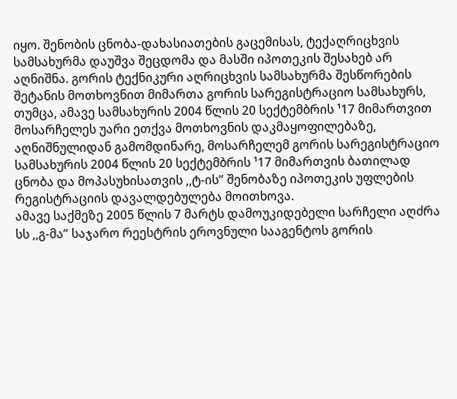იყო. შენობის ცნობა-დახასიათების გაცემისას, ტექაღრიცხვის სამსახურმა დაუშვა შეცდომა და მასში იპოთეკის შესახებ არ აღნიშნა. გორის ტექნიკური აღრიცხვის სამსახურმა შესწორების შეტანის მოთხოვნით მიმართა გორის სარეგისტრაციო სამსახურს, თუმცა, ამავე სამსახურის 2004 წლის 20 სექტემბრის ¹17 მიმართვით მოსარჩელეს უარი ეთქვა მოთხოვნის დაკმაყოფილებაზე, აღნიშნულიდან გამომდინარე, მოსარჩელემ გორის სარეგისტრაციო სამსახურის 2004 წლის 20 სექტემბრის ¹17 მიმართვის ბათილად ცნობა და მოპასუხისათვის ,,ტ-ის” შენობაზე იპოთეკის უფლების რეგისტრაციის დავალდებულება მოითხოვა.
ამავე საქმეზე 2005 წლის 7 მარტს დამოუკიდებელი სარჩელი აღძრა სს ,,გ-მა” საჯარო რეესტრის ეროვნული სააგენტოს გორის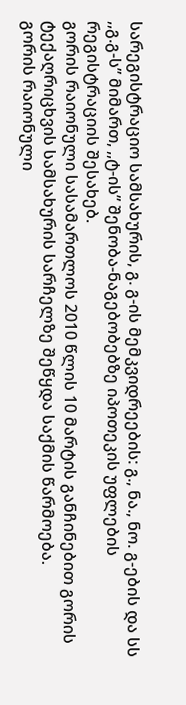სარეგისტრაციო სამსახურის, გ. გ-ის მემკვიდრეების: გ., ნა., ნო. გ-ების და სს ,,გ.გ-ს” მიმართ, ,,ტ-ის” შენობა-ნაგებობებზე იპოთეკის უფლების რეგისტრაციის შესახებ.
გორის რაიონული სასამართლოს 2010 წლის 10 მარტის განჩინებით გორის ტექაღრიცხვის სამსახურის სარჩელზე შეწყდა საქმის წარმოება.
გორის რაიონული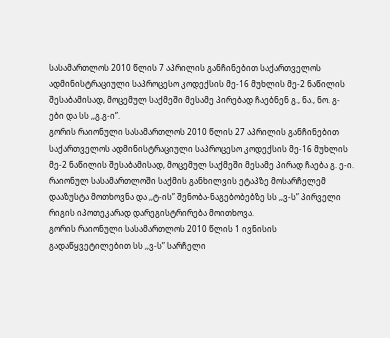სასამართლოს 2010 წლის 7 აპრილის განჩინებით საქართველოს ადმინისტრაციული საპროცესო კოდექსის მე-16 მუხლის მე-2 ნაწილის შესაბამისად, მოცემულ საქმეში მესამე პირებად ჩაებნენ გ., ნა., ნო. გ-ები და სს ,,გ.გ-ი”.
გორის რაიონული სასამართლოს 2010 წლის 27 აპრილის განჩინებით საქართველოს ადმინისტრაციული საპროცესო კოდექსის მე-16 მუხლის მე-2 ნაწილის შესაბამისად, მოცემულ საქმეში მესამე პირად ჩაება გ. ე-ი.
რაიონულ სასამართლოში საქმის განხილვის ეტაპზე მოსარჩელემ დააზუსტა მოთხოვნა და ,,ტ-ის” შენობა-ნაგებობებზე სს ,,ვ-ს” პირველი რიგის იპოთეკარად დარეგისტრირება მოითხოვა.
გორის რაიონული სასამართლოს 2010 წლის 1 ივნისის გადაწყვეტილებით სს ,,ვ-ს” სარჩელი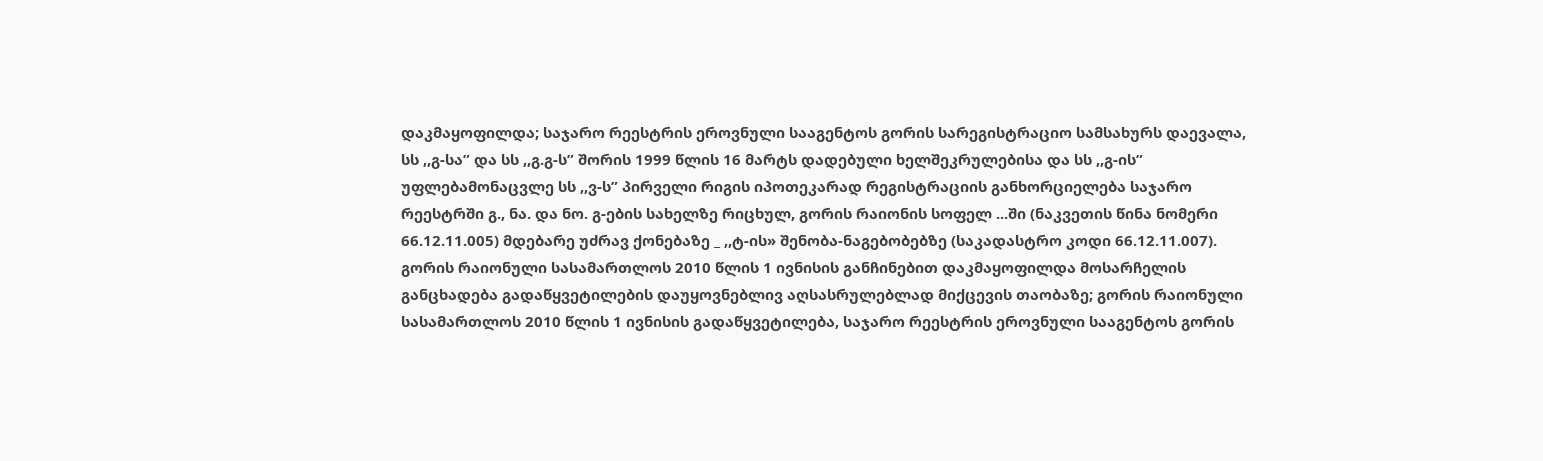დაკმაყოფილდა; საჯარო რეესტრის ეროვნული სააგენტოს გორის სარეგისტრაციო სამსახურს დაევალა, სს ,,გ-სა” და სს ,,გ.გ-ს” შორის 1999 წლის 16 მარტს დადებული ხელშეკრულებისა და სს ,,გ-ის” უფლებამონაცვლე სს ,,ვ-ს” პირველი რიგის იპოთეკარად რეგისტრაციის განხორციელება საჯარო რეესტრში გ., ნა. და ნო. გ-ების სახელზე რიცხულ, გორის რაიონის სოფელ ...ში (ნაკვეთის წინა ნომერი 66.12.11.005) მდებარე უძრავ ქონებაზე _ ,,ტ-ის» შენობა-ნაგებობებზე (საკადასტრო კოდი 66.12.11.007).
გორის რაიონული სასამართლოს 2010 წლის 1 ივნისის განჩინებით დაკმაყოფილდა მოსარჩელის განცხადება გადაწყვეტილების დაუყოვნებლივ აღსასრულებლად მიქცევის თაობაზე; გორის რაიონული სასამართლოს 2010 წლის 1 ივნისის გადაწყვეტილება, საჯარო რეესტრის ეროვნული სააგენტოს გორის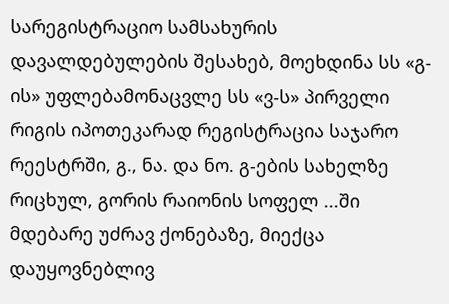სარეგისტრაციო სამსახურის დავალდებულების შესახებ, მოეხდინა სს «გ-ის» უფლებამონაცვლე სს «ვ-ს» პირველი რიგის იპოთეკარად რეგისტრაცია საჯარო რეესტრში, გ., ნა. და ნო. გ-ების სახელზე რიცხულ, გორის რაიონის სოფელ ...ში მდებარე უძრავ ქონებაზე, მიექცა დაუყოვნებლივ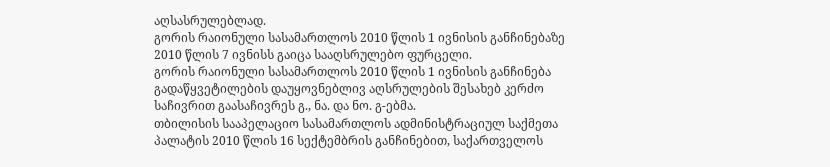აღსასრულებლად.
გორის რაიონული სასამართლოს 2010 წლის 1 ივნისის განჩინებაზე 2010 წლის 7 ივნისს გაიცა სააღსრულებო ფურცელი.
გორის რაიონული სასამართლოს 2010 წლის 1 ივნისის განჩინება გადაწყვეტილების დაუყოვნებლივ აღსრულების შესახებ კერძო საჩივრით გაასაჩივრეს გ., ნა. და ნო. გ-ებმა.
თბილისის სააპელაციო სასამართლოს ადმინისტრაციულ საქმეთა პალატის 2010 წლის 16 სექტემბრის განჩინებით, საქართველოს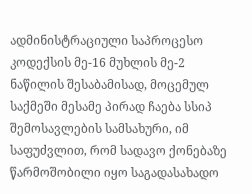ადმინისტრაციული საპროცესო კოდექსის მე-16 მუხლის მე-2 ნაწილის შესაბამისად, მოცემულ საქმეში მესამე პირად ჩაება სსიპ შემოსავლების სამსახური, იმ საფუძვლით, რომ სადავო ქონებაზე წარმოშობილი იყო საგადასახადო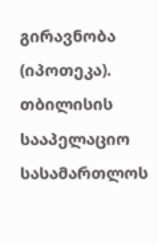გირავნობა (იპოთეკა).
თბილისის სააპელაციო სასამართლოს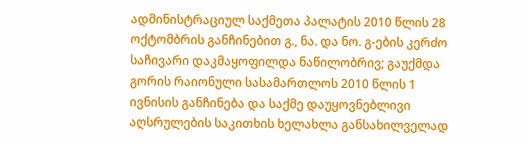ადმინისტრაციულ საქმეთა პალატის 2010 წლის 28 ოქტომბრის განჩინებით გ., ნა. და ნო. გ-ების კერძო საჩივარი დაკმაყოფილდა ნაწილობრივ; გაუქმდა გორის რაიონული სასამართლოს 2010 წლის 1 ივნისის განჩინება და საქმე დაუყოვნებლივი აღსრულების საკითხის ხელახლა განსახილველად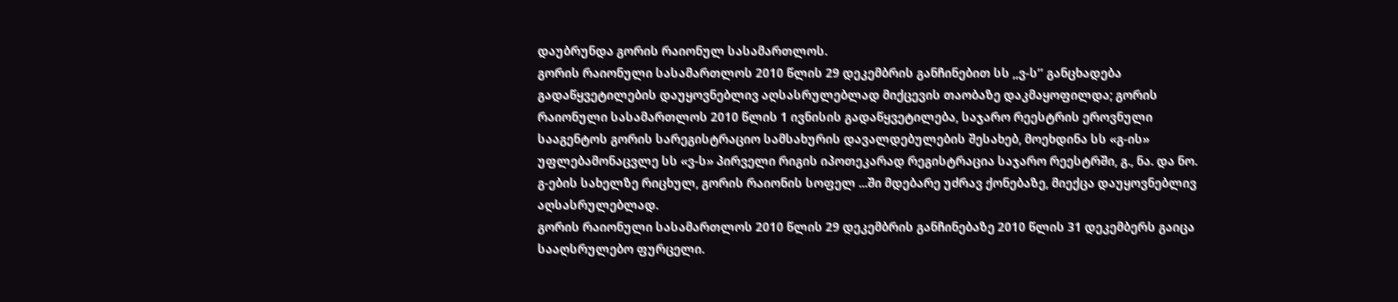დაუბრუნდა გორის რაიონულ სასამართლოს.
გორის რაიონული სასამართლოს 2010 წლის 29 დეკემბრის განჩინებით სს ,,ვ-ს’’ განცხადება გადაწყვეტილების დაუყოვნებლივ აღსასრულებლად მიქცევის თაობაზე დაკმაყოფილდა; გორის რაიონული სასამართლოს 2010 წლის 1 ივნისის გადაწყვეტილება, საჯარო რეესტრის ეროვნული სააგენტოს გორის სარეგისტრაციო სამსახურის დავალდებულების შესახებ, მოეხდინა სს «გ-ის» უფლებამონაცვლე სს «ვ-ს» პირველი რიგის იპოთეკარად რეგისტრაცია საჯარო რეესტრში, გ., ნა. და ნო. გ-ების სახელზე რიცხულ, გორის რაიონის სოფელ ...ში მდებარე უძრავ ქონებაზე, მიექცა დაუყოვნებლივ აღსასრულებლად.
გორის რაიონული სასამართლოს 2010 წლის 29 დეკემბრის განჩინებაზე 2010 წლის 31 დეკემბერს გაიცა სააღსრულებო ფურცელი.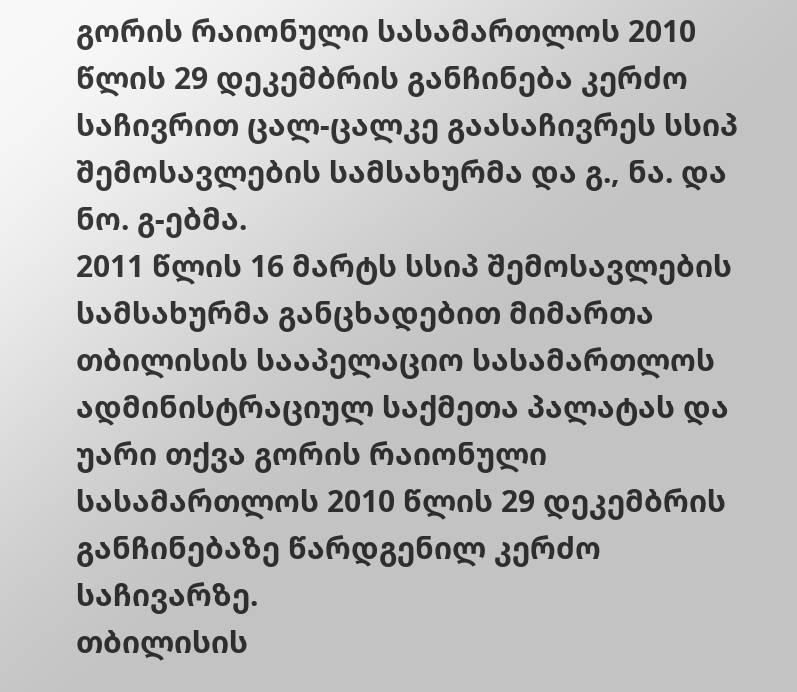გორის რაიონული სასამართლოს 2010 წლის 29 დეკემბრის განჩინება კერძო საჩივრით ცალ-ცალკე გაასაჩივრეს სსიპ შემოსავლების სამსახურმა და გ., ნა. და ნო. გ-ებმა.
2011 წლის 16 მარტს სსიპ შემოსავლების სამსახურმა განცხადებით მიმართა თბილისის სააპელაციო სასამართლოს ადმინისტრაციულ საქმეთა პალატას და უარი თქვა გორის რაიონული სასამართლოს 2010 წლის 29 დეკემბრის განჩინებაზე წარდგენილ კერძო საჩივარზე.
თბილისის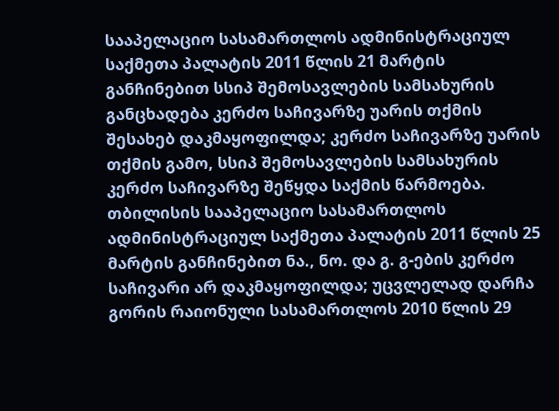სააპელაციო სასამართლოს ადმინისტრაციულ საქმეთა პალატის 2011 წლის 21 მარტის განჩინებით სსიპ შემოსავლების სამსახურის განცხადება კერძო საჩივარზე უარის თქმის შესახებ დაკმაყოფილდა; კერძო საჩივარზე უარის თქმის გამო, სსიპ შემოსავლების სამსახურის კერძო საჩივარზე შეწყდა საქმის წარმოება.
თბილისის სააპელაციო სასამართლოს ადმინისტრაციულ საქმეთა პალატის 2011 წლის 25 მარტის განჩინებით ნა., ნო. და გ. გ-ების კერძო საჩივარი არ დაკმაყოფილდა; უცვლელად დარჩა გორის რაიონული სასამართლოს 2010 წლის 29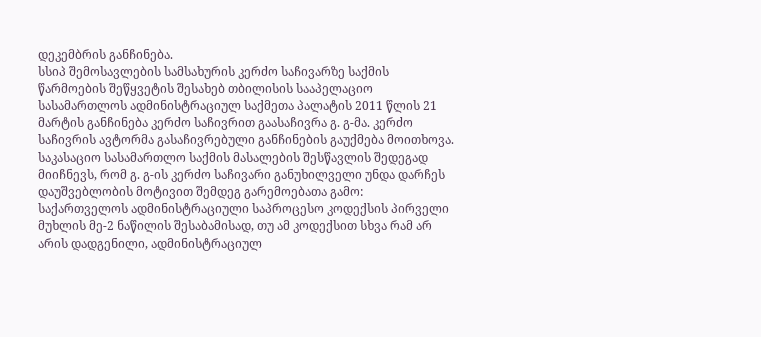დეკემბრის განჩინება.
სსიპ შემოსავლების სამსახურის კერძო საჩივარზე საქმის წარმოების შეწყვეტის შესახებ თბილისის სააპელაციო სასამართლოს ადმინისტრაციულ საქმეთა პალატის 2011 წლის 21 მარტის განჩინება კერძო საჩივრით გაასაჩივრა გ. გ-მა. კერძო საჩივრის ავტორმა გასაჩივრებული განჩინების გაუქმება მოითხოვა.
საკასაციო სასამართლო საქმის მასალების შესწავლის შედეგად მიიჩნევს, რომ გ. გ-ის კერძო საჩივარი განუხილველი უნდა დარჩეს დაუშვებლობის მოტივით შემდეგ გარემოებათა გამო:
საქართველოს ადმინისტრაციული საპროცესო კოდექსის პირველი მუხლის მე-2 ნაწილის შესაბამისად, თუ ამ კოდექსით სხვა რამ არ არის დადგენილი, ადმინისტრაციულ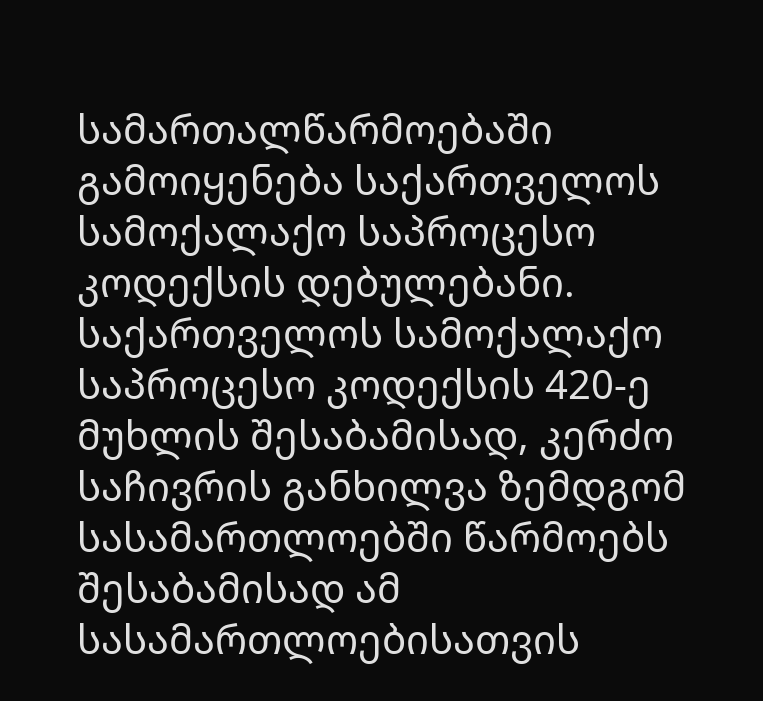სამართალწარმოებაში გამოიყენება საქართველოს სამოქალაქო საპროცესო კოდექსის დებულებანი. საქართველოს სამოქალაქო საპროცესო კოდექსის 420-ე მუხლის შესაბამისად, კერძო საჩივრის განხილვა ზემდგომ სასამართლოებში წარმოებს შესაბამისად ამ სასამართლოებისათვის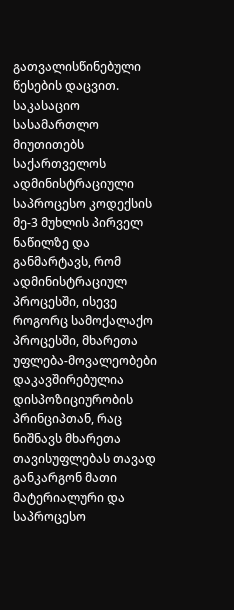გათვალისწინებული წესების დაცვით.
საკასაციო სასამართლო მიუთითებს საქართველოს ადმინისტრაციული საპროცესო კოდექსის მე-3 მუხლის პირველ ნაწილზე და განმარტავს, რომ ადმინისტრაციულ პროცესში, ისევე როგორც სამოქალაქო პროცესში, მხარეთა უფლება-მოვალეობები დაკავშირებულია დისპოზიციურობის პრინციპთან, რაც ნიშნავს მხარეთა თავისუფლებას თავად განკარგონ მათი მატერიალური და საპროცესო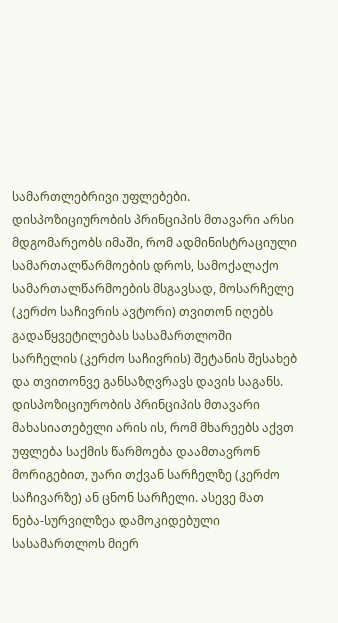სამართლებრივი უფლებები. დისპოზიციურობის პრინციპის მთავარი არსი მდგომარეობს იმაში, რომ ადმინისტრაციული სამართალწარმოების დროს, სამოქალაქო სამართალწარმოების მსგავსად, მოსარჩელე (კერძო საჩივრის ავტორი) თვითონ იღებს გადაწყვეტილებას სასამართლოში სარჩელის (კერძო საჩივრის) შეტანის შესახებ და თვითონვე განსაზღვრავს დავის საგანს. დისპოზიციურობის პრინციპის მთავარი მახასიათებელი არის ის, რომ მხარეებს აქვთ უფლება საქმის წარმოება დაამთავრონ მორიგებით, უარი თქვან სარჩელზე (კერძო საჩივარზე) ან ცნონ სარჩელი. ასევე მათ ნება-სურვილზეა დამოკიდებული სასამართლოს მიერ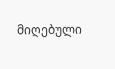მიღებული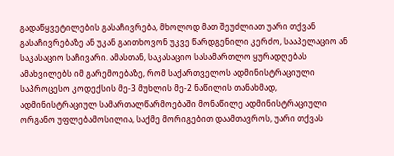გადაწყვეტილების გასაჩივრება, მხოლოდ მათ შეუძლიათ უარი თქვან გასაჩივრებაზე ან უკან გაითხოვონ უკვე წარდგენილი კერძო, სააპელაციო ან საკასაციო საჩივარი. ამასთან, საკასაციო სასამართლო ყურადღებას ამახვილებს იმ გარემოებაზე, რომ საქართველოს ადმინისტრაციული საპროცესო კოდექსის მე-3 მუხლის მე-2 ნაწილის თანახმად, ადმინისტრაციულ სამართალწარმოებაში მონაწილე ადმინისტრაციული ორგანო უფლებამოსილია, საქმე მორიგებით დაამთავროს, უარი თქვას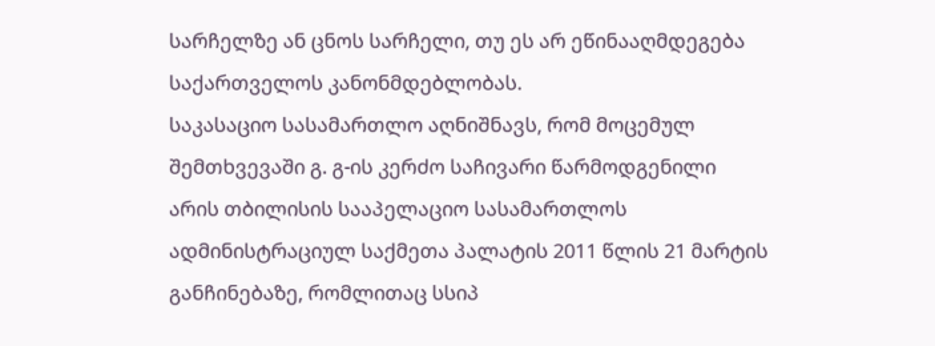სარჩელზე ან ცნოს სარჩელი, თუ ეს არ ეწინააღმდეგება საქართველოს კანონმდებლობას.
საკასაციო სასამართლო აღნიშნავს, რომ მოცემულ შემთხვევაში გ. გ-ის კერძო საჩივარი წარმოდგენილი არის თბილისის სააპელაციო სასამართლოს ადმინისტრაციულ საქმეთა პალატის 2011 წლის 21 მარტის განჩინებაზე, რომლითაც სსიპ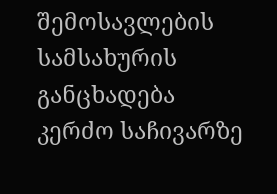შემოსავლების სამსახურის განცხადება კერძო საჩივარზე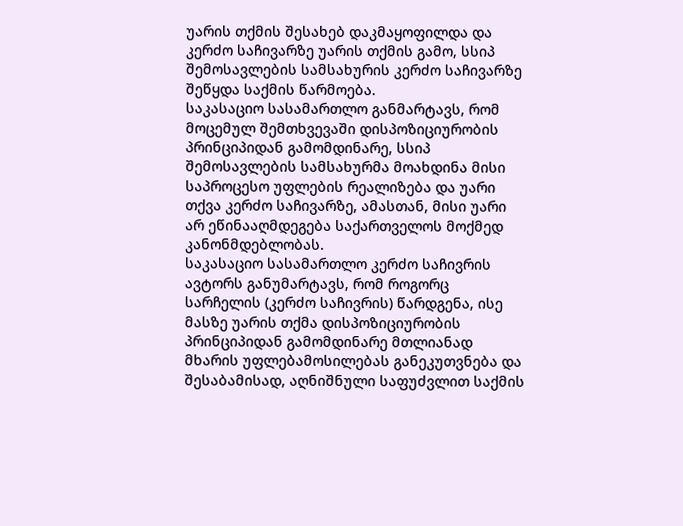უარის თქმის შესახებ დაკმაყოფილდა და კერძო საჩივარზე უარის თქმის გამო, სსიპ შემოსავლების სამსახურის კერძო საჩივარზე შეწყდა საქმის წარმოება.
საკასაციო სასამართლო განმარტავს, რომ მოცემულ შემთხვევაში დისპოზიციურობის პრინციპიდან გამომდინარე, სსიპ შემოსავლების სამსახურმა მოახდინა მისი საპროცესო უფლების რეალიზება და უარი თქვა კერძო საჩივარზე, ამასთან, მისი უარი არ ეწინააღმდეგება საქართველოს მოქმედ კანონმდებლობას.
საკასაციო სასამართლო კერძო საჩივრის ავტორს განუმარტავს, რომ როგორც სარჩელის (კერძო საჩივრის) წარდგენა, ისე მასზე უარის თქმა დისპოზიციურობის პრინციპიდან გამომდინარე მთლიანად მხარის უფლებამოსილებას განეკუთვნება და შესაბამისად, აღნიშნული საფუძვლით საქმის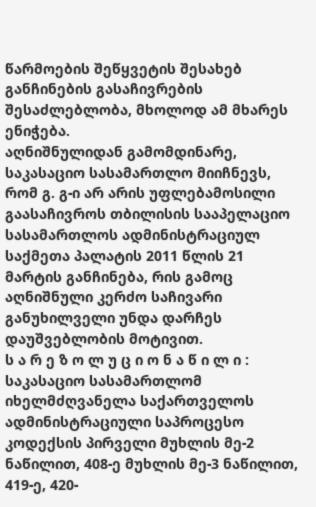წარმოების შეწყვეტის შესახებ განჩინების გასაჩივრების შესაძლებლობა, მხოლოდ ამ მხარეს ენიჭება.
აღნიშნულიდან გამომდინარე, საკასაციო სასამართლო მიიჩნევს, რომ გ. გ-ი არ არის უფლებამოსილი გაასაჩივროს თბილისის სააპელაციო სასამართლოს ადმინისტრაციულ საქმეთა პალატის 2011 წლის 21 მარტის განჩინება, რის გამოც აღნიშნული კერძო საჩივარი განუხილველი უნდა დარჩეს დაუშვებლობის მოტივით.
ს ა რ ე ზ ო ლ უ ც ი ო ნ ა წ ი ლ ი :
საკასაციო სასამართლომ იხელმძღვანელა საქართველოს ადმინისტრაციული საპროცესო კოდექსის პირველი მუხლის მე-2 ნაწილით, 408-ე მუხლის მე-3 ნაწილით, 419-ე, 420-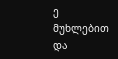ე მუხლებით და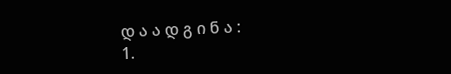დ ა ა დ გ ი ნ ა :
1.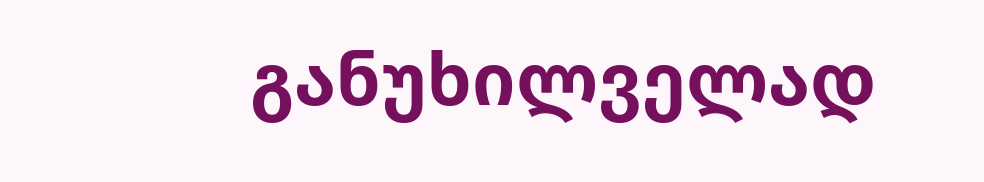განუხილველად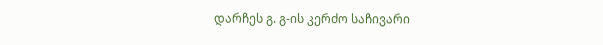დარჩეს გ. გ-ის კერძო საჩივარი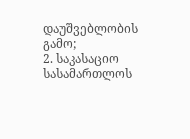დაუშვებლობის გამო;
2. საკასაციო სასამართლოს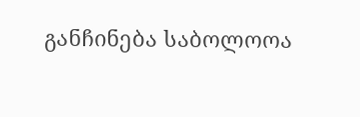განჩინება საბოლოოა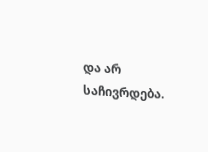და არ საჩივრდება.